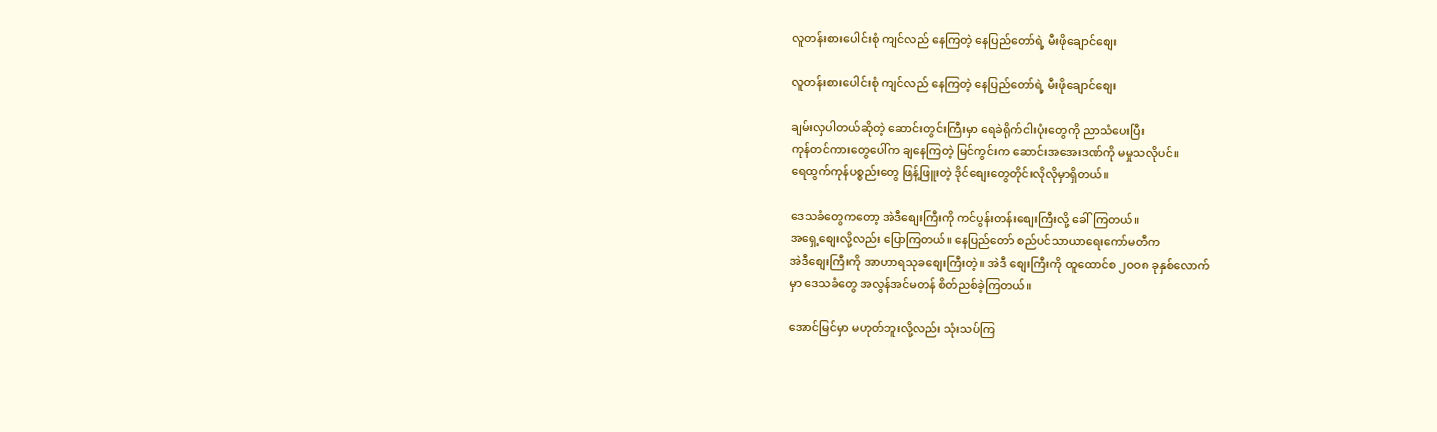လူတန်းစားပေါင်းစုံ ကျင်လည် နေကြတဲ့ နေပြည်တော်ရဲ့ မီးဖိုချောင်စျေး

လူတန်းစားပေါင်းစုံ ကျင်လည် နေကြတဲ့ နေပြည်တော်ရဲ့ မီးဖိုချောင်စျေး

ချမ်းလှပါတယ်ဆိုတဲ့ ဆောင်းတွင်းကြီးမှာ ရေခဲရိုက်ငါးပုံးတွေကို ညာသံပေးပြီး
ကုန်တင်ကားတွေပေါ်က ချနေကြတဲ့ မြင်ကွင်းက ဆောင်းအအေးဒဏ်ကို မမှုသလိုပင်။
ရေထွက်ကုန်ပစ္စည်းတွေ ဖြန့်ဖြူးတဲ့ ဒိုင်စျေးတွေတိုင်းလိုလိုမှာရှိတယ်။

ဒေသခံတွေကတော့ အဲဒီစျေးကြီးကို ကင်ပွန်းတန်းစျေးကြီးလို့ ခေါ်ကြတယ်။
အရှေ့စျေးလို့လည်း ပြောကြတယ်။ နေပြည်တော် စည်ပင်သာယာရေးကော်မတီက
အဲဒီစျေးကြီးကို အာဟာရသုခစျေးကြီးတဲ့။ အဲဒီ စျေးကြီးကို ထူထောင်စ ၂ဝဝ၈ ခုနှစ်လောက်
မှာ ဒေသခံတွေ အလွန်အင်မတန် စိတ်ညစ်ခဲ့ကြတယ်။

အောင်မြင်မှာ မဟုတ်ဘူးလို့လည်း သုံးသပ်ကြ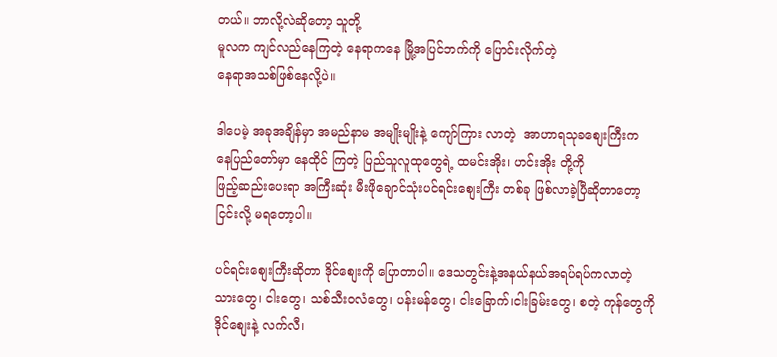တယ်။ ဘာလို့လဲဆိုတော့ သူတို့
မူလက ကျင်လည်နေကြတဲ့ နေရာကနေ မြို့အပြင်ဘက်ကို ပြောင်းလိုက်တဲ့
နေရာအသစ်ဖြစ်နေလို့ပဲ။

ဒါပေမဲ့ အခုအချိန်မှာ အမည်နာမ အမျိုးမျိုးနဲ့ ကျော်ကြား လာတဲ့  အာဟာရသုခစျေးကြီးက
နေပြည်တော်မှာ နေထိုင် ကြတဲ့ ပြည်သူလူထုတွေရဲ့ ထမင်းအိုး၊ ဟင်းအိုး တို့ကို
ဖြည့်ဆည်းပေးရာ အကြီးဆုံး မီးဖိုချောင်သုံးပင်ရင်းစျေးကြီး တစ်ခု ဖြစ်လာခဲ့ပြီဆိုတာတော့
ငြင်းလို့ မရတော့ပါ။

ပင်ရင်းစျေးကြီးဆိုတာ ဒိုင်စျေးကို ပြောတာပါ။ ဒေသတွင်းနဲ့အနယ်နယ်အရပ်ရပ်ကလာတဲ့
သားတွေ၊ ငါးတွေ၊ သစ်သီးဝလံတွေ၊ ပန်းမန်တွေ၊ ငါးခြောက်၊ငါးခြမ်းတွေ၊ စတဲ့ ကုန်တွေကို
ဒိုင်စျေးနဲ့ လက်လီ၊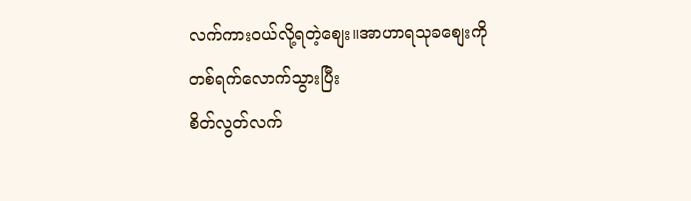လက်ကားဝယ်လို့ရတဲ့စျေး။အာဟာရသုခစျေးကို တစ်ရက်လောက်သွားပြီး
စိတ်လွတ်လက်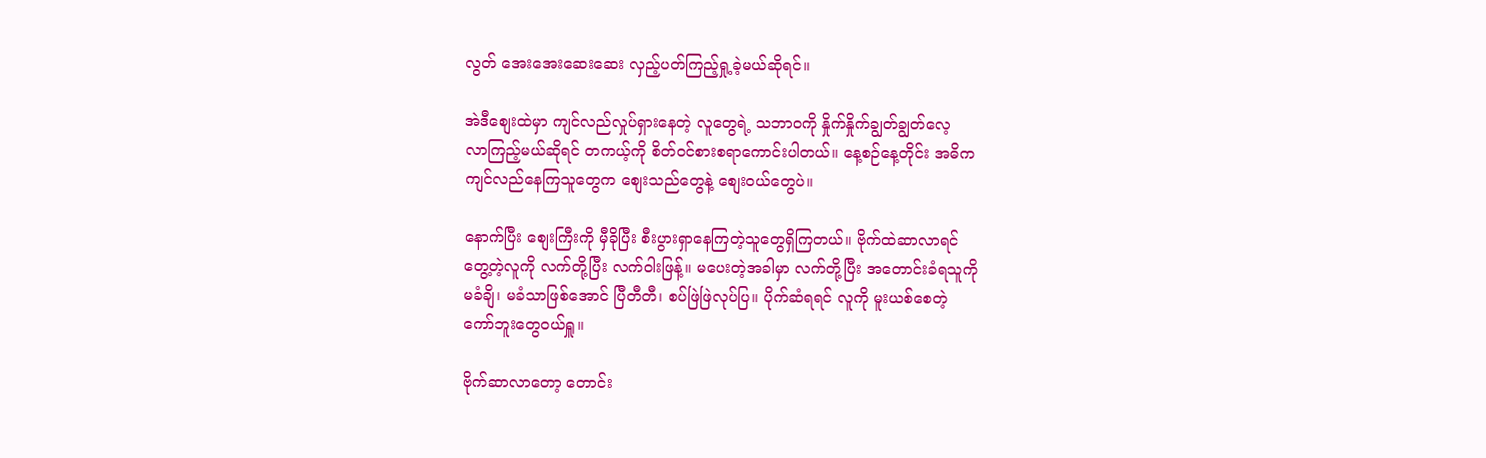လွတ် အေးအေးဆေးဆေး လှည့်ပတ်ကြည့်ရှု့ခဲ့မယ်ဆိုရင်။

အဲဒီစျေးထဲမှာ ကျင်လည်လှုပ်ရှားနေတဲ့ လူတွေရဲ့ သဘာဝကို နှိုက်နှိုက်ချွတ်ချွတ်လေ့
လာကြည့်မယ်ဆိုရင် တကယ့်ကို စိတ်ဝင်စားစရာကောင်းပါတယ်။ နေ့စဉ်နေ့တိုင်း အဓိက
ကျင်လည်နေကြသူတွေက စျေးသည်တွေနဲ့ စျေးဝယ်တွေပဲ။

နောက်ပြီး စျေးကြီးကို မှီခိုပြီး စီးပွားရှာနေကြတဲ့သူတွေရှိကြတယ်။ ဗိုက်ထဲဆာလာရင်
တွေ့တဲ့လူကို လက်တို့ပြီး လက်ဝါးဖြန့်။ မပေးတဲ့အခါမှာ လက်တို့ပြီး အတောင်းခံရသူကို
မခံချိ၊ မခံသာဖြစ်အောင် ပြီတီတီ၊ စပ်ဖြဲဖြဲလုပ်ပြ။ ပိုက်ဆံရရင် လူကို မူးယစ်စေတဲ့
ကော်ဘူးတွေဝယ်ရှူ။

ဗိုက်ဆာလာတော့ တောင်း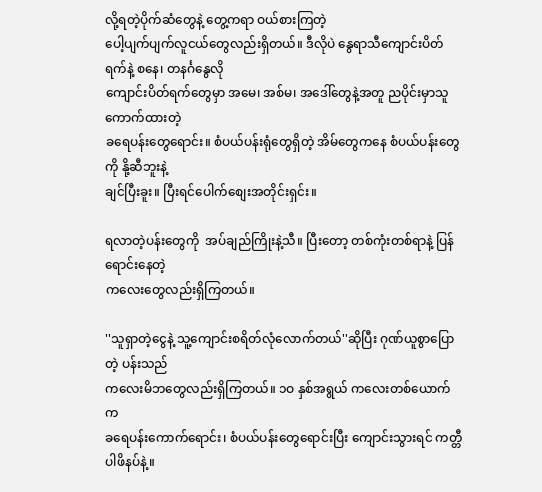လို့ရတဲ့ပိုက်ဆံတွေနဲ့ တွေ့ကရာ ဝယ်စားကြတဲ့
ပေါ့ပျက်ပျက်လူငယ်တွေလည်းရှိတယ်။ ဒီလိုပဲ နွေရာသီကျောင်းပိတ်ရက်နဲ့ စနေ၊ တနင်္ဂနွေလို
ကျောင်းပိတ်ရက်တွေမှာ အမေ၊ အစ်မ၊ အဒေါ်တွေနဲ့အတူ ညပိုင်းမှာသူကောက်ထားတဲ့
ခရေပန်းတွေရောင်း။ စံပယ်ပန်းရုံတွေရှိတဲ့ အိမ်တွေကနေ စံပယ်ပန်းတွေကို နို့ဆီဘူးနဲ့
ချင်ပြီးခူး။ ပြီးရင်ပေါက်စျေးအတိုင်းရှင်း။

ရလာတဲ့ပန်းတွေကို  အပ်ချည်ကြိုးနဲ့သီ။ ပြီးတော့ တစ်ကုံးတစ်ရာနဲ့ ပြန်ရောင်းနေတဲ့
ကလေးတွေလည်းရှိကြတယ်။

''သူရှာတဲ့ငွေနဲ့ သူ့ကျောင်းစရိတ်လုံလောက်တယ်''ဆိုပြီး ဂုဏ်ယူစွာပြောတဲ့ ပန်းသည်
ကလေးမိဘတွေလည်းရှိကြတယ်။ ၁ဝ နှစ်အရွယ် ကလေးတစ်ယောက်က
ခရေပန်းကောက်ရောင်း၊ စံပယ်ပန်းတွေရောင်းပြီး ကျောင်းသွားရင် ကတ္တီပါဖိနပ်နဲ့။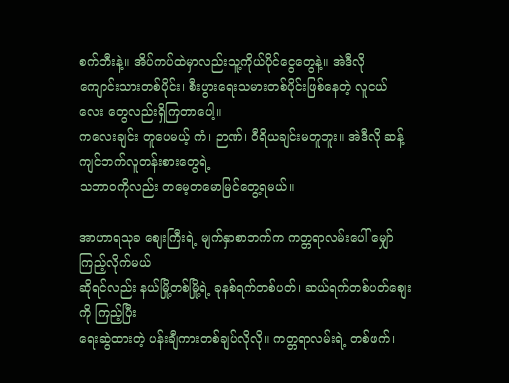စက်ဘီးနဲ့။ အိပ်ကပ်ထဲမှာလည်းသူ့ကိုယ်ပိုင်ငွေတွေနဲ့။ အဲဒီလို
ကျောင်းသားတစ်ပိုင်း၊ စီးပွားရေးသမားတစ်ပိုင်းဖြစ်နေတဲ့ လူငယ်လေး တွေလည်းရှိကြတာပေါ့။
ကလေးချင်း တူပေမယ့် ကံ၊ ဉာဏ်၊ ဝီရိယချင်းမတူဘူး။ အဲဒီလို ဆန့်ကျင်ဘက်လူတန်းစားတွေရဲ့
သဘာဝကိုလည်း တမေ့တမောမြင်တွေ့ရမယ်။

အာဟာရသုခ စျေးကြီးရဲ့ မျက်နှာစာဘက်က ကတ္တရာလမ်းပေါ် မျှော်ကြည့်လိုက်မယ်
ဆိုရင်လည်း နယ်မြို့တစ်မြို့ရဲ့ ခုနစ်ရက်တစ်ပတ်၊ ဆယ်ရက်တစ်ပတ်စျေးကို ကြည့်ပြီး
ရေးဆွဲထားတဲ့ ပန်းချီကားတစ်ချပ်လိုလို။ ကတ္တရာလမ်းရဲ့ တစ်ဖက်၊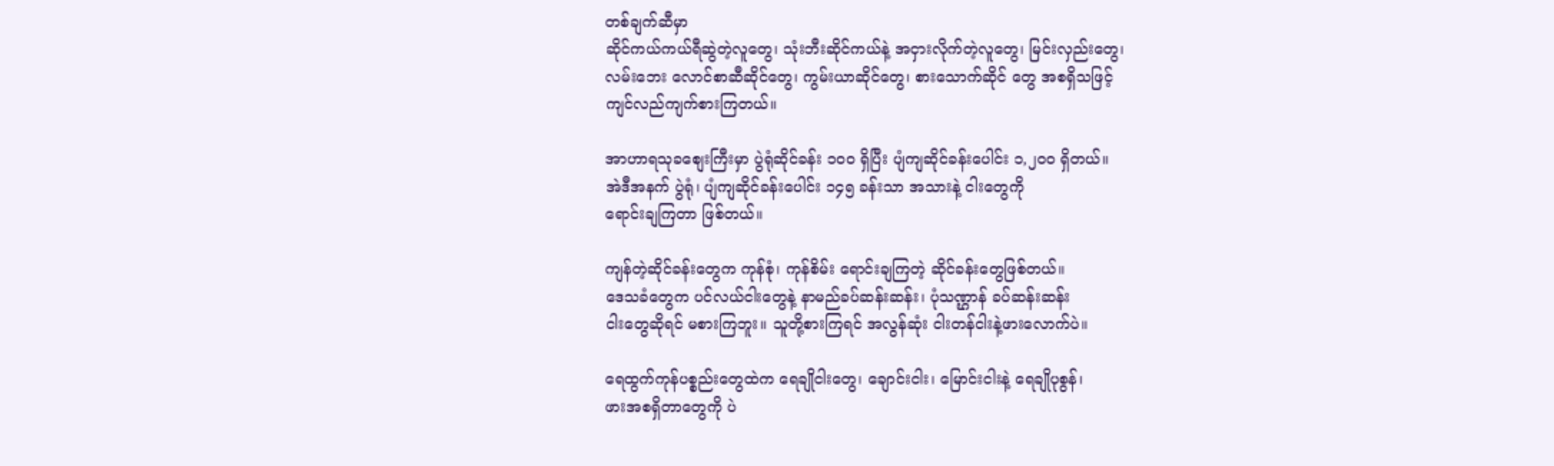တစ်ချက်ဆီမှာ
ဆိုင်ကယ်ကယ်ရီဆွဲတဲ့လူတွေ၊ သုံးဘီးဆိုင်ကယ်နဲ့ အငှားလိုက်တဲ့လူတွေ၊ မြင်းလှည်းတွေ၊
လမ်းဘေး လောင်စာဆီဆိုင်တွေ၊ ကွမ်းယာဆိုင်တွေ၊ စားသောက်ဆိုင် တွေ အစရှိသဖြင့်
ကျင်လည်ကျက်စားကြတယ်။

အာဟာရသုခစျေးကြီးမှာ ပွဲရုံဆိုင်ခန်း ၁ဝဝ ရှိပြီး ပျံကျဆိုင်ခန်းပေါင်း ၁,၂ဝဝ ရှိတယ်။
အဲဒီအနက် ပွဲရုံ၊ ပျံကျဆိုင်ခန်းပေါင်း ၁၄၅ ခန်းသာ အသားနဲ့ ငါးတွေကို
ရောင်းချကြတာ ဖြစ်တယ်။

ကျန်တဲ့ဆိုင်ခန်းတွေက ကုန်စုံ၊ ကုန်စိမ်း ရောင်းချကြတဲ့ ဆိုင်ခန်းတွေဖြစ်တယ်။
ဒေသခံတွေက ပင်လယ်ငါးတွေနဲ့ နာမည်ခပ်ဆန်းဆန်း၊ ပုံသဏ္ဌာန် ခပ်ဆန်းဆန်း
ငါးတွေဆိုရင် မစားကြဘူး။ သူတို့စားကြရင် အလွန်ဆုံး ငါးတန်ငါးနဲ့ဖားလောက်ပဲ။

ရေထွက်ကုန်ပစ္စည်းတွေထဲက ရေချိုငါးတွေ၊ ချောင်းငါး၊ မြောင်းငါးနဲ့ ရေချိုပုစွန်၊
ဖားအစရှိတာတွေကို ပဲ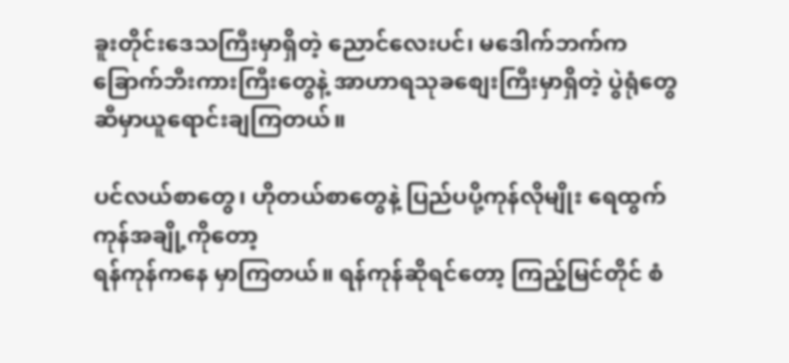ခူးတိုင်းဒေသကြီးမှာရှိတဲ့ ညောင်လေးပင်၊ မဒေါက်ဘက်က
ခြောက်ဘီးကားကြီးတွေနဲ့ အာဟာရသုခစျေးကြီးမှာရှိတဲ့ ပွဲရုံတွေဆီမှာယူရောင်းချကြတယ်။

ပင်လယ်စာတွေ၊ ဟိုတယ်စာတွေနဲ့ ပြည်ပပို့ကုန်လိုမျိုး ရေထွက်ကုန်အချို့ကိုတော့
ရန်ကုန်ကနေ မှာကြတယ်။ ရန်ကုန်ဆိုရင်တော့ ကြည့်မြင်တိုင် စံ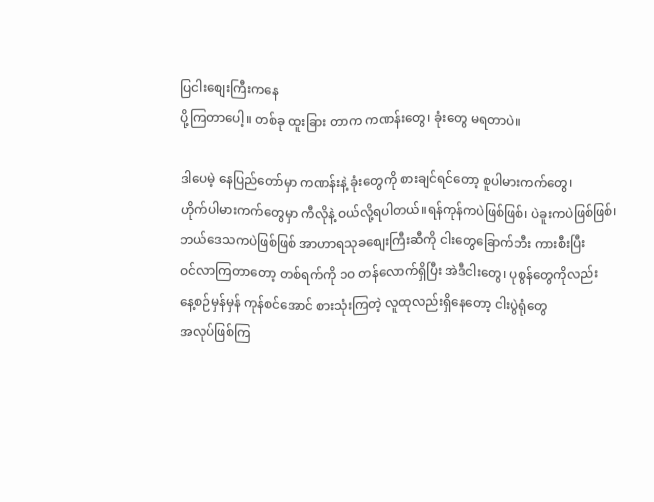ပြငါးစျေးကြီးကနေ
ပို့ကြတာပေါ့။ တစ်ခု ထူးခြား တာက ကဏန်းတွေ၊ ခုံးတွေ မရတာပဲ။

ဒါပေမဲ့ နေပြည်တော်မှာ ကဏန်းနဲ့ ခုံးတွေကို စားချင်ရင်တော့ စူပါမားကက်တွေ၊
ဟိုက်ပါမားကက်တွေမှာ ကီလိုနဲ့ ဝယ်လို့ရပါတယ်။ရန်ကုန်ကပဲဖြစ်ဖြစ်၊ ပဲခူးကပဲဖြစ်ဖြစ်၊
ဘယ်ဒေသကပဲဖြစ်ဖြစ် အာဟာရသုခစျေးကြီးဆီကို ငါးတွေခြောက်ဘီး ကားစီးပြီး
ဝင်လာကြတာတော့ တစ်ရက်ကို ၁ဝ တန်လောက်ရှိပြီး အဲဒီငါးတွေ၊ ပုစွန်တွေကိုလည်း
နေ့စဉ်မှန်မှန် ကုန်စင်အောင် စားသုံးကြတဲ့ လူထုလည်းရှိနေတော့ ငါးပွဲရုံတွေ
အလုပ်ဖြစ်ကြ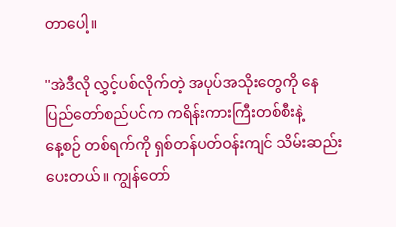တာပေါ့။

''အဲဒီလို လွှင့်ပစ်လိုက်တဲ့ အပုပ်အသိုးတွေကို နေပြည်တော်စည်ပင်က ကရိန်းကားကြီးတစ်စီးနဲ့
နေ့စဉ် တစ်ရက်ကို ရှစ်တန်ပတ်ဝန်းကျင် သိမ်းဆည်းပေးတယ်။ ကျွန်တော်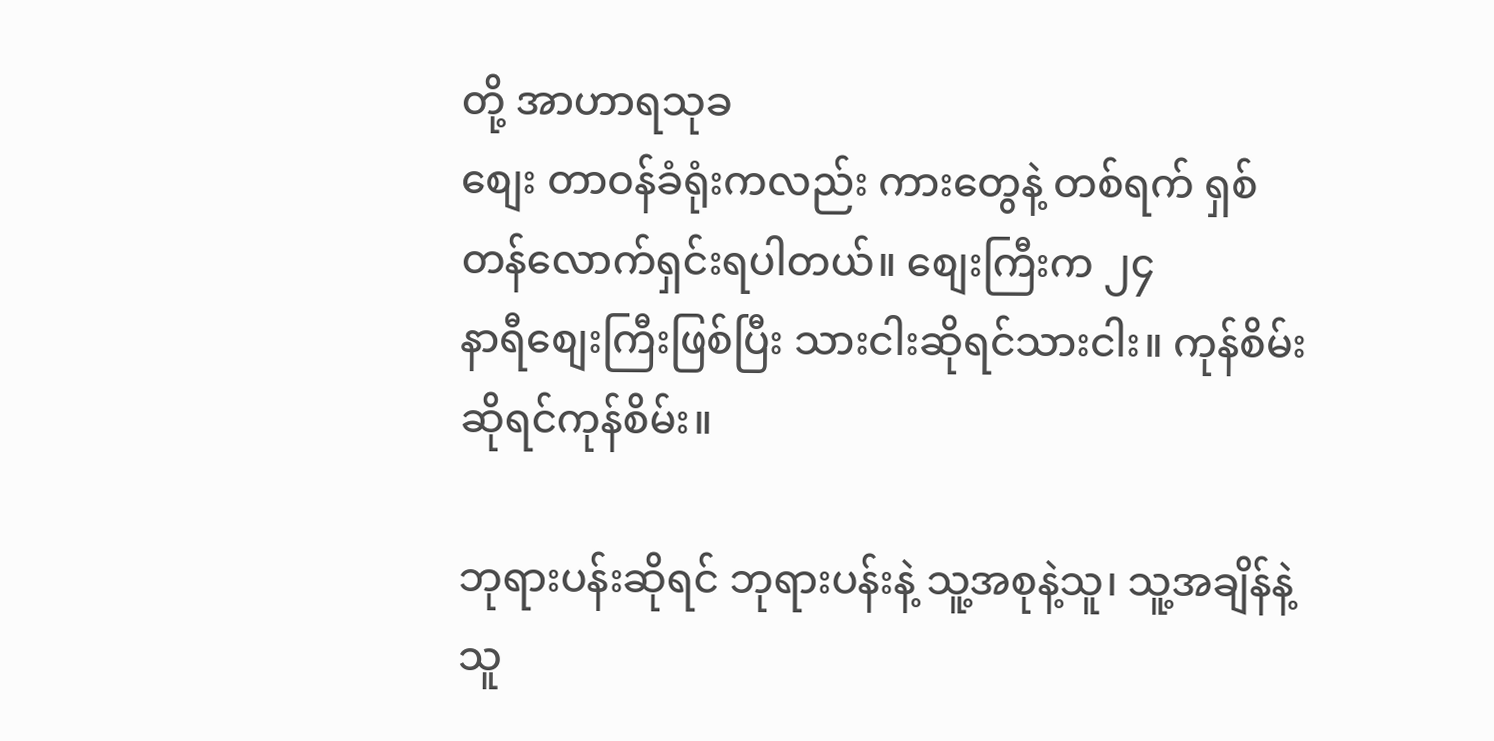တို့ အာဟာရသုခ
စျေး တာဝန်ခံရုံးကလည်း ကားတွေနဲ့ တစ်ရက် ရှစ်တန်လောက်ရှင်းရပါတယ်။ စျေးကြီးက ၂၄
နာရီစျေးကြီးဖြစ်ပြီး သားငါးဆိုရင်သားငါး။ ကုန်စိမ်းဆိုရင်ကုန်စိမ်း။

ဘုရားပန်းဆိုရင် ဘုရားပန်းနဲ့ သူ့အစုနဲ့သူ၊ သူ့အချိန်နဲ့သူ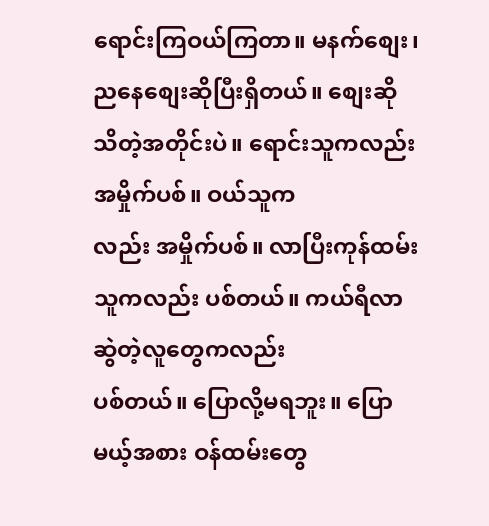ရောင်းကြဝယ်ကြတာ။ မနက်စျေး၊
ညနေစျေးဆိုပြီးရှိတယ်။ စျေးဆို သိတဲ့အတိုင်းပဲ။ ရောင်းသူကလည်း အမှိုက်ပစ်။ ဝယ်သူက
လည်း အမှိုက်ပစ်။ လာပြီးကုန်ထမ်းသူကလည်း ပစ်တယ်။ ကယ်ရီလာဆွဲတဲ့လူတွေကလည်း
ပစ်တယ်။ ပြောလို့မရဘူး။ ပြောမယ့်အစား ဝန်ထမ်းတွေ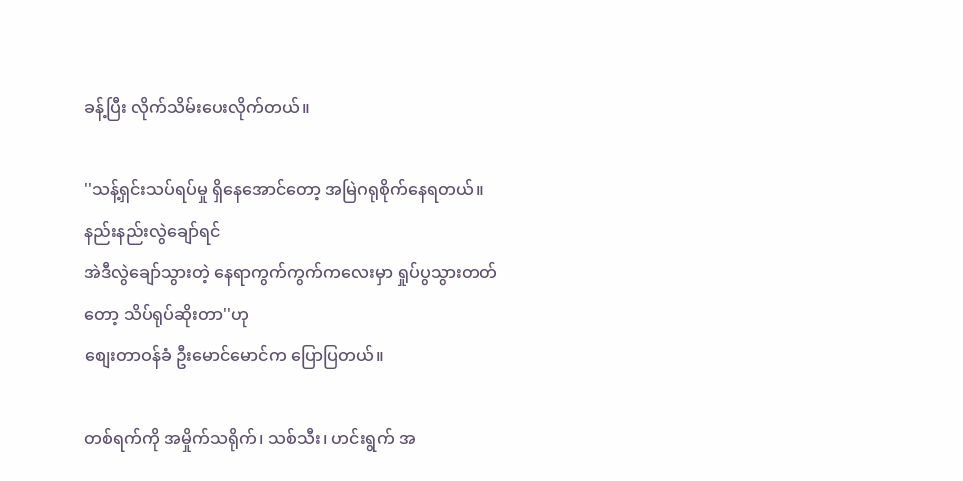ခန့်ပြီး လိုက်သိမ်းပေးလိုက်တယ်။

''သန့်ရှင်းသပ်ရပ်မှု ရှိနေအောင်တော့ အမြဲဂရုစိုက်နေရတယ်။ နည်းနည်းလွဲချော်ရင်
အဲဒီလွဲချော်သွားတဲ့ နေရာကွက်ကွက်ကလေးမှာ ရှုပ်ပွသွားတတ်တော့ သိပ်ရုပ်ဆိုးတာ''ဟု
စျေးတာဝန်ခံ ဦးမောင်မောင်က ပြောပြတယ်။

တစ်ရက်ကို အမှိုက်သရိုက်၊ သစ်သီး၊ ဟင်းရွက် အ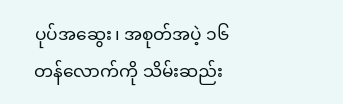ပုပ်အဆွေး၊ အစုတ်အပဲ့ ၁၆
တန်လောက်ကို သိမ်းဆည်း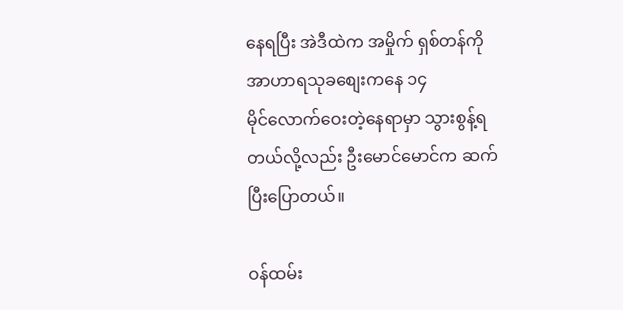နေရပြီး အဲဒီထဲက အမှိုက် ရှစ်တန်ကို အာဟာရသုခစျေးကနေ ၁၄
မိုင်လောက်ဝေးတဲ့နေရာမှာ သွားစွန့်ရတယ်လို့လည်း ဦးမောင်မောင်က ဆက်ပြီးပြောတယ်။

ဝန်ထမ်း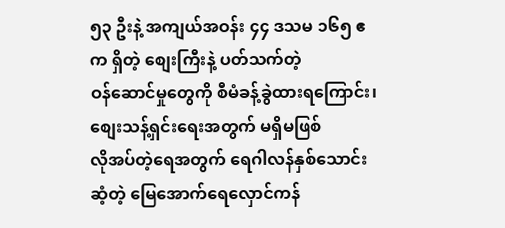၅၃ ဦးနဲ့ အကျယ်အဝန်း ၄၄ ဒသမ ၁၆၅ ဧက ရှိတဲ့ စျေးကြီးနဲ့ ပတ်သက်တဲ့
ဝန်ဆောင်မှုတွေကို စီမံခန့်ခွဲထားရကြောင်း၊ စျေးသန့်ရှင်းရေးအတွက် မရှိမဖြစ်
လိုအပ်တဲ့ရေအတွက် ရေဂါလန်နှစ်သောင်းဆံ့တဲ့ မြေအောက်ရေလှောင်ကန်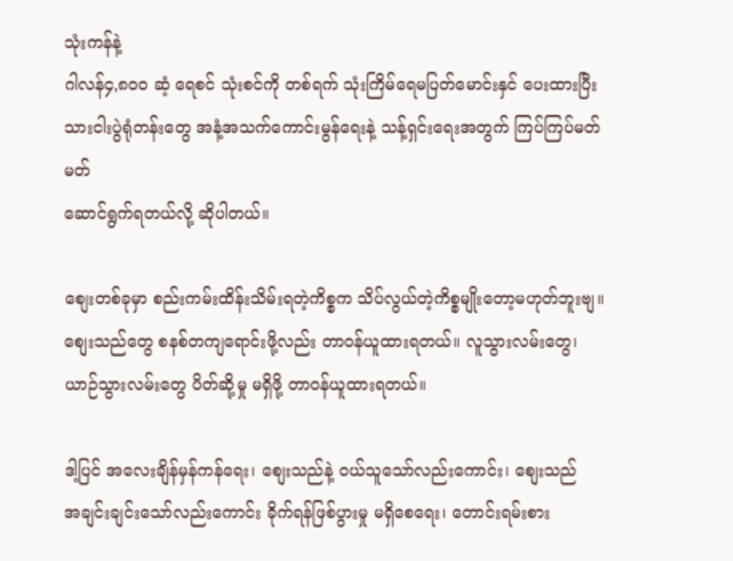သုံးကန်နဲ့
ဂါလန်၄,၈ဝဝ ဆံ့ ရေစင် သုံးစင်ကို တစ်ရက် သုံးကြိမ်ရေမပြတ်မောင်းနှင် ပေးထားပြီး
သားငါးပွဲရုံတန်းတွေ အနံ့အသက်ကောင်းမွန်ရေးနဲ့ သန့်ရှင်းရေးအတွက် ကြပ်ကြပ်မတ်မတ်
ဆောင်ရွက်ရတယ်လို့ ဆိုပါတယ်။

စျေးတစ်ခုမှာ စည်းကမ်းထိန်းသိမ်းရတဲ့ကိစ္စက သိပ်လွယ်တဲ့ကိစ္စမျိုးတော့မဟုတ်ဘူးဗျ။
စျေးသည်တွေ စနစ်တကျရောင်းဖို့လည်း တာဝန်ယူထားရတယ်။ လူသွားလမ်းတွေ၊
ယာဉ်သွားလမ်းတွေ ပိတ်ဆို့မှု မရှိဖို့ တာဝန်ယူထားရတယ်။

ဒါ့ပြင် အလေးချိန်မှန်ကန်ရေး၊ စျေးသည်နဲ့ ဝယ်သူသော်လည်းကောင်း၊ စျေးသည်
အချင်းချင်းသော်လည်းကောင်း ခိုက်ရန်ဖြစ်ပွားမှု မရှိစေရေး၊ တောင်းရမ်းစား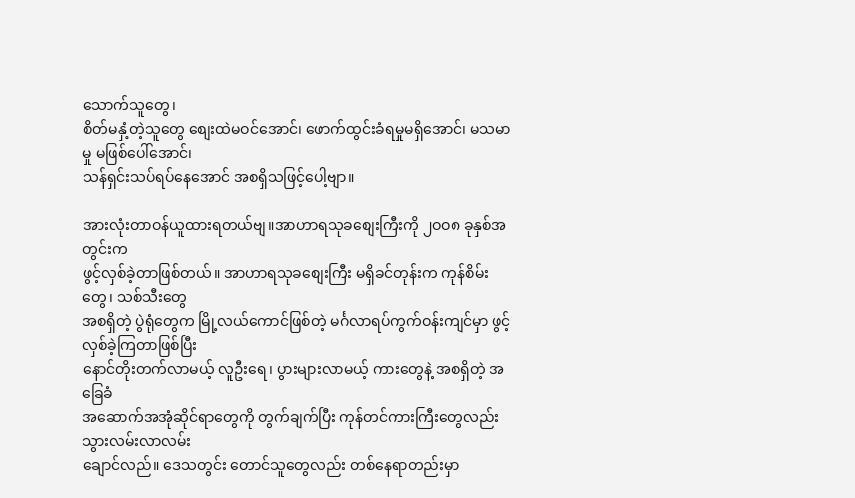သောက်သူတွေ၊
စိတ်မနှံ့တဲ့သူတွေ စျေးထဲမဝင်အောင်၊ ဖောက်ထွင်းခံရမှုမရှိအောင်၊ မသမာမှု မဖြစ်ပေါ်အောင်၊
သန်ရှင်းသပ်ရပ်နေအောင် အစရှိသဖြင့်ပေါ့ဗျာ။

အားလုံးတာဝန်ယူထားရတယ်ဗျ။အာဟာရသုခစျေးကြီးကို ၂ဝဝ၈ ခုနှစ်အတွင်းက
ဖွင့်လှစ်ခဲ့တာဖြစ်တယ်။ အာဟာရသုခစျေးကြီး မရှိခင်တုန်းက ကုန်စိမ်းတွေ၊ သစ်သီးတွေ
အစရှိတဲ့ ပွဲရုံတွေက မြို့လယ်ကောင်ဖြစ်တဲ့ မင်္ဂလာရပ်ကွက်ဝန်းကျင်မှာ ဖွင့်လှစ်ခဲ့ကြတာဖြစ်ပြီး
နောင်တိုးတက်လာမယ့် လူဦးရေ၊ ပွားများလာမယ့် ကားတွေနဲ့ အစရှိတဲ့ အခြေခံ
အဆောက်အအုံဆိုင်ရာတွေကို တွက်ချက်ပြီး ကုန်တင်ကားကြီးတွေလည်း သွားလမ်းလာလမ်း
ချောင်လည်။ ဒေသတွင်း တောင်သူတွေလည်း တစ်နေရာတည်းမှာ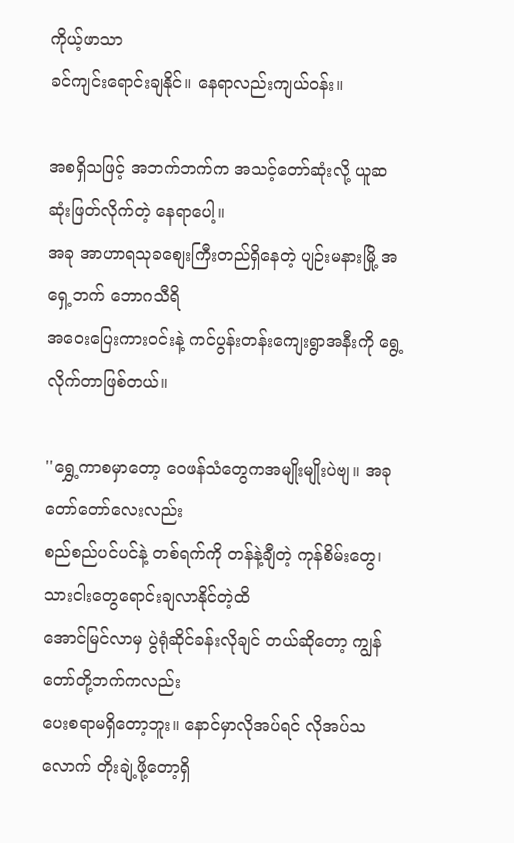ကိုယ့်ဖာသာ
ခင်ကျင်းရောင်းချနိုင်။ နေရာလည်းကျယ်ဝန်း။

အစရှိသဖြင့် အဘက်ဘက်က အသင့်တော်ဆုံးလို့ ယူဆဆုံးဖြတ်လိုက်တဲ့ နေရာပေါ့။
အခု အာဟာရသုခစျေးကြီးတည်ရှိနေတဲ့ ပျဉ်းမနားမြို့ အရှေ့ဘက် ဘောဂသီရိ
အဝေးပြေးကားဝင်းနဲ့ ကင်ပွန်းတန်းကျေးရွာအနီးကို ရွေ့လိုက်တာဖြစ်တယ်။

''ရွှေ့ကာစမှာတော့ ဝေဖန်သံတွေကအမျိုးမျိုးပဲဗျ။ အခု တော်တော်လေးလည်း
စည်စည်ပင်ပင်နဲ့ တစ်ရက်ကို တန်နဲ့ချီတဲ့ ကုန်စိမ်းတွေ၊ သားငါးတွေရောင်းချလာနိုင်တဲ့ထိ
အောင်မြင်လာမှ ပွဲရုံဆိုင်ခန်းလိုချင် တယ်ဆိုတော့ ကျွန်တော်တို့ဘက်ကလည်း
ပေးစရာမရှိတော့ဘူး။ နောင်မှာလိုအပ်ရင် လိုအပ်သလောက် တိုးချဲ့ဖို့တော့ရှိ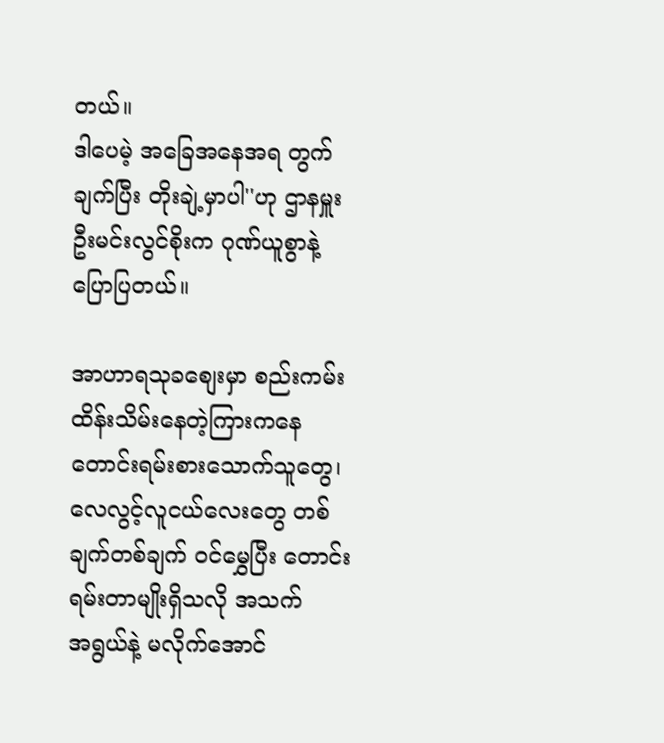တယ်။
ဒါပေမဲ့ အခြေအနေအရ တွက်ချက်ပြီး တိုးချဲ့မှာပါ''ဟု ဌာနမှူး ဦးမင်းလွင်စိုးက ဂုဏ်ယူစွာနဲ့
ပြောပြတယ်။

အာဟာရသုခစျေးမှာ စည်းကမ်းထိန်းသိမ်းနေတဲ့ကြားကနေ တောင်းရမ်းစားသောက်သူတွေ၊
လေလွင့်လူငယ်လေးတွေ တစ်ချက်တစ်ချက် ဝင်မွှေပြီး တောင်းရမ်းတာမျိုးရှိသလို အသက်
အရွယ်နဲ့ မလိုက်အောင်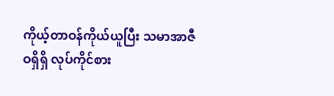ကိုယ့်တာဝန်ကိုယ်ယူပြီး သမာအာဇီဝရှိရှိ လုပ်ကိုင်စား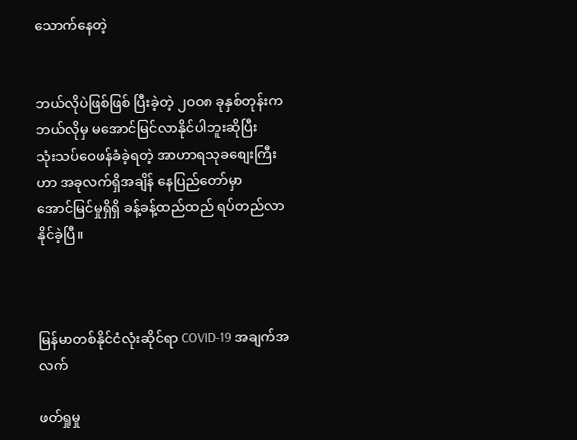သောက်နေတဲ့


ဘယ်လိုပဲဖြစ်ဖြစ် ပြီးခဲ့တဲ့ ၂ဝဝ၈ ခုနှစ်တုန်းက ဘယ်လိုမှ မအောင်မြင်လာနိုင်ပါဘူးဆိုပြီး
သုံးသပ်ဝေဖန်ခံခဲ့ရတဲ့ အာဟာရသုခစျေးကြီးဟာ အခုလက်ရှိအချိန် နေပြည်တော်မှာ
အောင်မြင်မှုရှိရှိ ခန့်ခန့်ထည်ထည် ရပ်တည်လာနိုင်ခဲ့ပြီ။



မြန်မာတစ်နိုင်ငံလုံးဆိုင်ရာ COVID-19 အချက်အလက်

ဖတ်ရှုမှု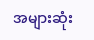အများဆုံး